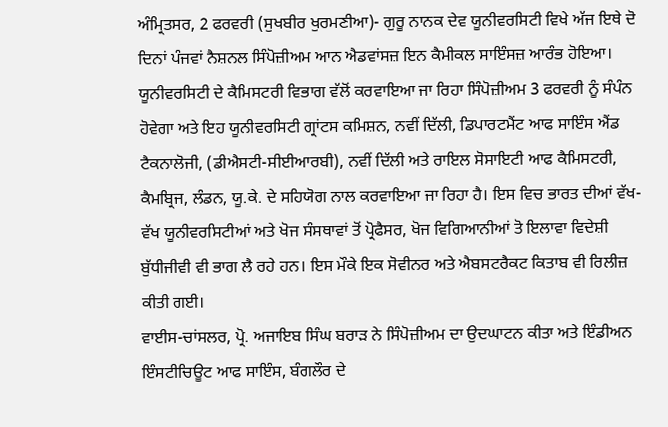ਅੰਮ੍ਰਿਤਸਰ, 2 ਫਰਵਰੀ (ਸੁਖਬੀਰ ਖੁਰਮਣੀਆ)- ਗੁਰੂ ਨਾਨਕ ਦੇਵ ਯੂਨੀਵਰਸਿਟੀ ਵਿਖੇ ਅੱਜ ਇਥੇ ਦੋ ਦਿਨਾਂ ਪੰਜਵਾਂ ਨੈਸ਼ਨਲ ਸਿੰਪੋਜ਼ੀਅਮ ਆਨ ਐਡਵਾਂਸਜ਼ ਇਨ ਕੈਮੀਕਲ ਸਾਇੰਸਜ਼ ਆਰੰਭ ਹੋਇਆ। ਯੂਨੀਵਰਸਿਟੀ ਦੇ ਕੈਮਿਸਟਰੀ ਵਿਭਾਗ ਵੱਲੋਂ ਕਰਵਾਇਆ ਜਾ ਰਿਹਾ ਸਿੰਪੋਜ਼ੀਅਮ 3 ਫਰਵਰੀ ਨੂੰ ਸੰਪੰਨ ਹੋਵੇਗਾ ਅਤੇ ਇਹ ਯੂਨੀਵਰਸਿਟੀ ਗ੍ਰਾਂਟਸ ਕਮਿਸ਼ਨ, ਨਵੀਂ ਦਿੱਲੀ, ਡਿਪਾਰਟਮੈਂਟ ਆਫ ਸਾਇੰਸ ਐਂਡ ਟੈਕਨਾਲੋਜੀ, (ਡੀਐਸਟੀ-ਸੀਈਆਰਬੀ), ਨਵੀਂ ਦਿੱਲੀ ਅਤੇ ਰਾਇਲ ਸੋਸਾਇਟੀ ਆਫ ਕੈਮਿਸਟਰੀ, ਕੈਮਬ੍ਰਿਜ, ਲੰਡਨ, ਯੂ.ਕੇ. ਦੇ ਸਹਿਯੋਗ ਨਾਲ ਕਰਵਾਇਆ ਜਾ ਰਿਹਾ ਹੈ। ਇਸ ਵਿਚ ਭਾਰਤ ਦੀਆਂ ਵੱਖ-ਵੱਖ ਯੂਨੀਵਰਸਿਟੀਆਂ ਅਤੇ ਖੋਜ ਸੰਸਥਾਵਾਂ ਤੋਂ ਪ੍ਰੋਫੈਸਰ, ਖੋਜ ਵਿਗਿਆਨੀਆਂ ਤੋ ਇਲਾਵਾ ਵਿਦੇਸ਼ੀ ਬੁੱਧੀਜੀਵੀ ਵੀ ਭਾਗ ਲੈ ਰਹੇ ਹਨ। ਇਸ ਮੌਕੇ ਇਕ ਸੋਵੀਨਰ ਅਤੇ ਐਬਸਟਰੈਕਟ ਕਿਤਾਬ ਵੀ ਰਿਲੀਜ਼ ਕੀਤੀ ਗਈ।
ਵਾਈਸ-ਚਾਂਸਲਰ, ਪ੍ਰੋ. ਅਜਾਇਬ ਸਿੰਘ ਬਰਾੜ ਨੇ ਸਿੰਪੋਜ਼ੀਅਮ ਦਾ ਉਦਘਾਟਨ ਕੀਤਾ ਅਤੇ ਇੰਡੀਅਨ ਇੰਸਟੀਚਿਊਟ ਆਫ ਸਾਇੰਸ, ਬੰਗਲੌਰ ਦੇ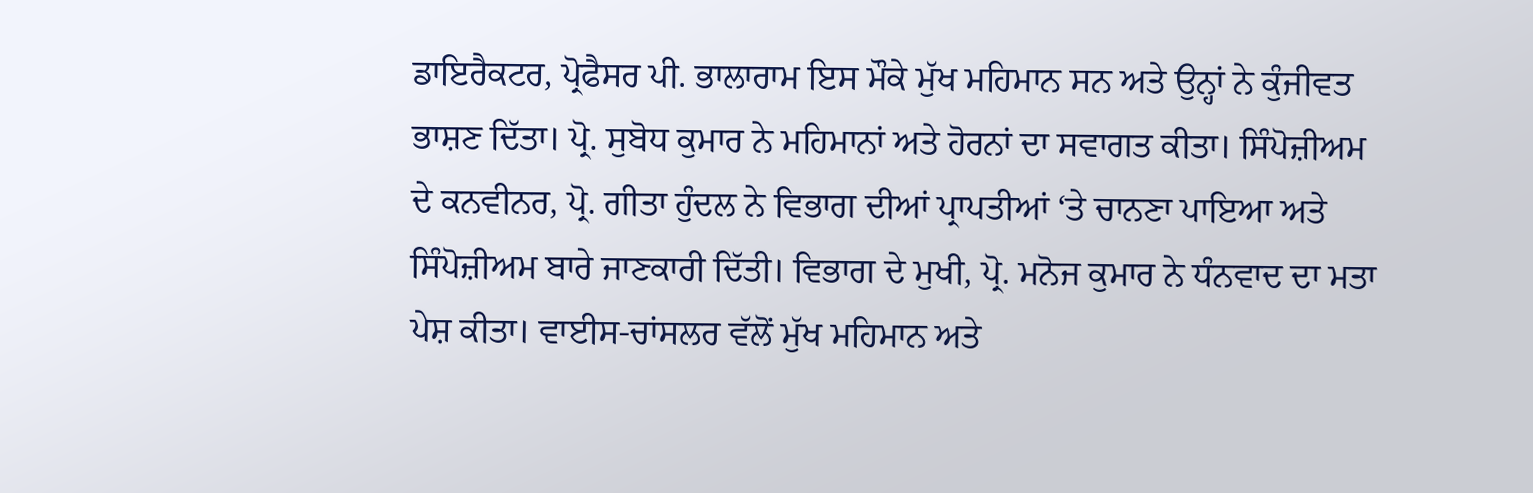ਡਾਇਰੈਕਟਰ, ਪ੍ਰੋਫੈਸਰ ਪੀ. ਭਾਲਾਰਾਮ ਇਸ ਮੌਕੇ ਮੁੱਖ ਮਹਿਮਾਨ ਸਨ ਅਤੇ ਉਨ੍ਹਾਂ ਨੇ ਕੁੰਜੀਵਤ ਭਾਸ਼ਣ ਦਿੱਤਾ। ਪ੍ਰੋ. ਸੁਬੋਧ ਕੁਮਾਰ ਨੇ ਮਹਿਮਾਨਾਂ ਅਤੇ ਹੋਰਨਾਂ ਦਾ ਸਵਾਗਤ ਕੀਤਾ। ਸਿੰਪੋਜ਼ੀਅਮ ਦੇ ਕਨਵੀਨਰ, ਪ੍ਰੋ. ਗੀਤਾ ਹੁੰਦਲ ਨੇ ਵਿਭਾਗ ਦੀਆਂ ਪ੍ਰਾਪਤੀਆਂ ‘ਤੇ ਚਾਨਣਾ ਪਾਇਆ ਅਤੇ ਸਿੰਪੋਜ਼ੀਅਮ ਬਾਰੇ ਜਾਣਕਾਰੀ ਦਿੱਤੀ। ਵਿਭਾਗ ਦੇ ਮੁਖੀ, ਪ੍ਰੋ. ਮਨੋਜ ਕੁਮਾਰ ਨੇ ਧੰਨਵਾਦ ਦਾ ਮਤਾ ਪੇਸ਼ ਕੀਤਾ। ਵਾਈਸ-ਚਾਂਸਲਰ ਵੱਲੋਂ ਮੁੱਖ ਮਹਿਮਾਨ ਅਤੇ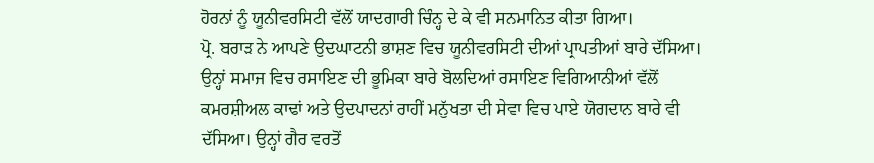ਹੋਰਨਾਂ ਨੂੰ ਯੂਨੀਵਰਸਿਟੀ ਵੱਲੋਂ ਯਾਦਗਾਰੀ ਚਿੰਨ੍ਹ ਦੇ ਕੇ ਵੀ ਸਨਮਾਨਿਤ ਕੀਤਾ ਗਿਆ।
ਪ੍ਰੋ. ਬਰਾੜ ਨੇ ਆਪਣੇ ਉਦਘਾਟਨੀ ਭਾਸ਼ਣ ਵਿਚ ਯੂਨੀਵਰਸਿਟੀ ਦੀਆਂ ਪ੍ਰਾਪਤੀਆਂ ਬਾਰੇ ਦੱਸਿਆ। ਉਨ੍ਹਾਂ ਸਮਾਜ ਵਿਚ ਰਸਾਇਣ ਦੀ ਭੂਮਿਕਾ ਬਾਰੇ ਬੋਲਦਿਆਂ ਰਸਾਇਣ ਵਿਗਿਆਨੀਆਂ ਵੱਲੋਂ ਕਮਰਸ਼ੀਅਲ ਕਾਢਾਂ ਅਤੇ ਉਦਪਾਦਨਾਂ ਰਾਹੀਂ ਮਨੁੱਖਤਾ ਦੀ ਸੇਵਾ ਵਿਚ ਪਾਏ ਯੋਗਦਾਨ ਬਾਰੇ ਵੀ ਦੱਸਿਆ। ਉਨ੍ਹਾਂ ਗੈਰ ਵਰਤੋਂ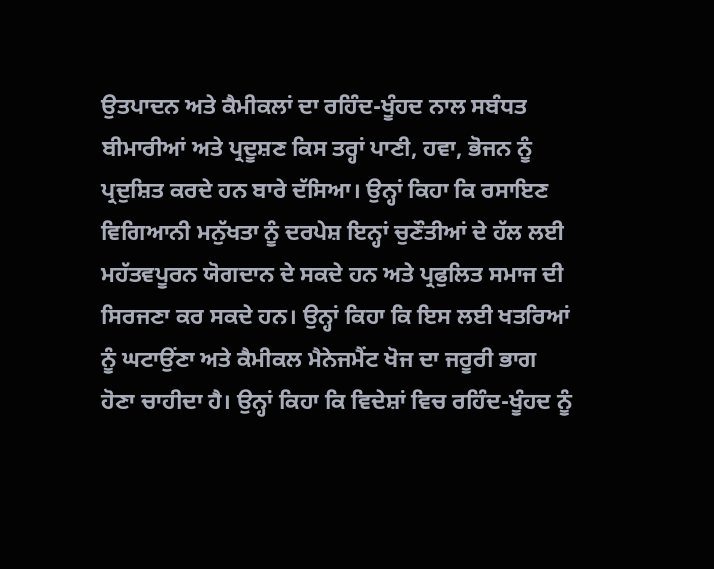ਉਤਪਾਦਨ ਅਤੇ ਕੈਮੀਕਲਾਂ ਦਾ ਰਹਿੰਦ-ਖੂੰਹਦ ਨਾਲ ਸਬੰਧਤ ਬੀਮਾਰੀਆਂ ਅਤੇ ਪ੍ਰਦੂਸ਼ਣ ਕਿਸ ਤਰ੍ਹਾਂ ਪਾਣੀ, ਹਵਾ, ਭੋਜਨ ਨੂੰ ਪ੍ਰਦੁਸ਼ਿਤ ਕਰਦੇ ਹਨ ਬਾਰੇ ਦੱਸਿਆ। ਉਨ੍ਹਾਂ ਕਿਹਾ ਕਿ ਰਸਾਇਣ ਵਿਗਿਆਨੀ ਮਨੁੱਖਤਾ ਨੂੰ ਦਰਪੇਸ਼ ਇਨ੍ਹਾਂ ਚੁਣੌਤੀਆਂ ਦੇ ਹੱਲ ਲਈ ਮਹੱਤਵਪੂਰਨ ਯੋਗਦਾਨ ਦੇ ਸਕਦੇ ਹਨ ਅਤੇ ਪ੍ਰਫੁਲਿਤ ਸਮਾਜ ਦੀ ਸਿਰਜਣਾ ਕਰ ਸਕਦੇ ਹਨ। ਉਨ੍ਹਾਂ ਕਿਹਾ ਕਿ ਇਸ ਲਈ ਖਤਰਿਆਂ ਨੂੰ ਘਟਾਉਂਣਾ ਅਤੇ ਕੈਮੀਕਲ ਮੈਨੇਜਮੈਂਟ ਖੋਜ ਦਾ ਜਰੂਰੀ ਭਾਗ ਹੋਣਾ ਚਾਹੀਦਾ ਹੈ। ਉਨ੍ਹਾਂ ਕਿਹਾ ਕਿ ਵਿਦੇਸ਼ਾਂ ਵਿਚ ਰਹਿੰਦ-ਖੂੰਹਦ ਨੂੰ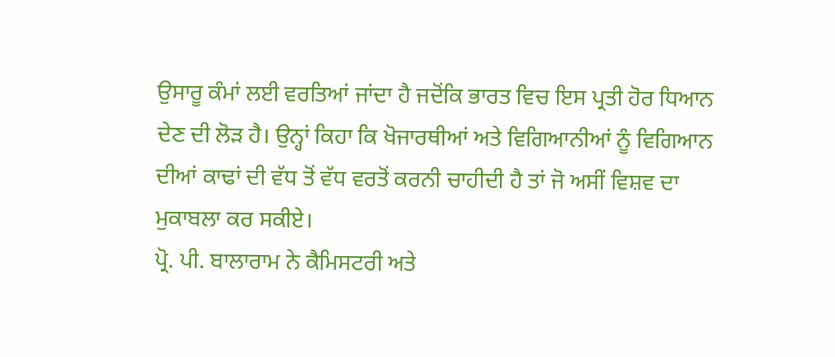ਉਸਾਰੂ ਕੰਮਾਂ ਲਈ ਵਰਤਿਆਂ ਜਾਂਦਾ ਹੈ ਜਦੋਂਕਿ ਭਾਰਤ ਵਿਚ ਇਸ ਪ੍ਰਤੀ ਹੋਰ ਧਿਆਨ ਦੇਣ ਦੀ ਲੋੜ ਹੈ। ਉਨ੍ਹਾਂ ਕਿਹਾ ਕਿ ਖੋਜਾਰਥੀਆਂ ਅਤੇ ਵਿਗਿਆਨੀਆਂ ਨੂੰ ਵਿਗਿਆਨ ਦੀਆਂ ਕਾਢਾਂ ਦੀ ਵੱਧ ਤੋਂ ਵੱਧ ਵਰਤੋਂ ਕਰਨੀ ਚਾਹੀਦੀ ਹੈ ਤਾਂ ਜੋ ਅਸੀਂ ਵਿਸ਼ਵ ਦਾ ਮੁਕਾਬਲਾ ਕਰ ਸਕੀਏ।
ਪ੍ਰੋ. ਪੀ. ਬਾਲਾਰਾਮ ਨੇ ਕੈਮਿਸਟਰੀ ਅਤੇ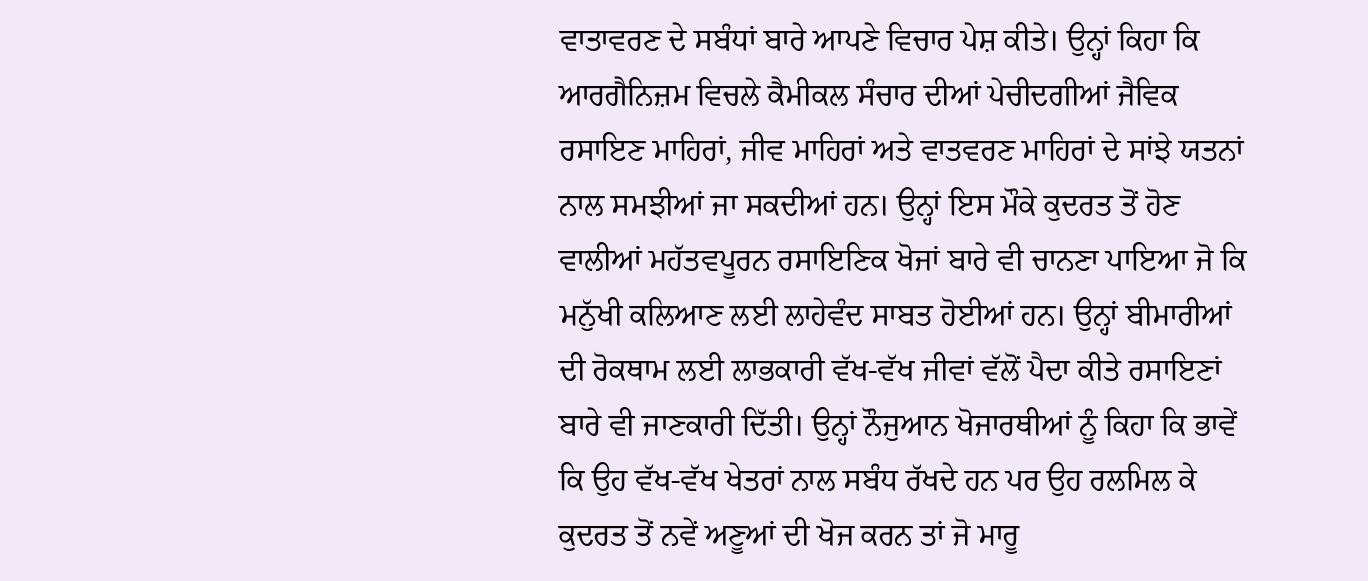ਵਾਤਾਵਰਣ ਦੇ ਸਬੰਧਾਂ ਬਾਰੇ ਆਪਣੇ ਵਿਚਾਰ ਪੇਸ਼ ਕੀਤੇ। ਉਨ੍ਹਾਂ ਕਿਹਾ ਕਿ ਆਰਗੈਨਿਜ਼ਮ ਵਿਚਲੇ ਕੈਮੀਕਲ ਸੰਚਾਰ ਦੀਆਂ ਪੇਚੀਦਗੀਆਂ ਜੈਵਿਕ ਰਸਾਇਣ ਮਾਹਿਰਾਂ, ਜੀਵ ਮਾਹਿਰਾਂ ਅਤੇ ਵਾਤਵਰਣ ਮਾਹਿਰਾਂ ਦੇ ਸਾਂਝੇ ਯਤਨਾਂ ਨਾਲ ਸਮਝੀਆਂ ਜਾ ਸਕਦੀਆਂ ਹਨ। ਉਨ੍ਹਾਂ ਇਸ ਮੌਕੇ ਕੁਦਰਤ ਤੋਂ ਹੋਣ ਵਾਲੀਆਂ ਮਹੱਤਵਪੂਰਨ ਰਸਾਇਣਿਕ ਖੋਜਾਂ ਬਾਰੇ ਵੀ ਚਾਨਣਾ ਪਾਇਆ ਜੋ ਕਿ ਮਨੁੱਖੀ ਕਲਿਆਣ ਲਈ ਲਾਹੇਵੰਦ ਸਾਬਤ ਹੋਈਆਂ ਹਨ। ਉਨ੍ਹਾਂ ਬੀਮਾਰੀਆਂ ਦੀ ਰੋਕਥਾਮ ਲਈ ਲਾਭਕਾਰੀ ਵੱਖ-ਵੱਖ ਜੀਵਾਂ ਵੱਲੋਂ ਪੈਦਾ ਕੀਤੇ ਰਸਾਇਣਾਂ ਬਾਰੇ ਵੀ ਜਾਣਕਾਰੀ ਦਿੱਤੀ। ਉਨ੍ਹਾਂ ਨੌਜੁਆਨ ਖੋਜਾਰਥੀਆਂ ਨੂੰ ਕਿਹਾ ਕਿ ਭਾਵੇਂ ਕਿ ਉਹ ਵੱਖ-ਵੱਖ ਖੇਤਰਾਂ ਨਾਲ ਸਬੰਧ ਰੱਖਦੇ ਹਨ ਪਰ ਉਹ ਰਲਮਿਲ ਕੇ ਕੁਦਰਤ ਤੋਂ ਨਵੇਂ ਅਣੂਆਂ ਦੀ ਖੋਜ ਕਰਨ ਤਾਂ ਜੋ ਮਾਰੂ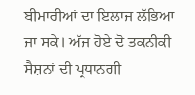ਬੀਮਾਰੀਆਂ ਦਾ ਇਲਾਜ ਲੱਭਿਆ ਜਾ ਸਕੇ। ਅੱਜ ਹੋਏ ਦੋ ਤਕਨੀਕੀ ਸੈਸ਼ਨਾਂ ਦੀ ਪ੍ਰਧਾਨਗੀ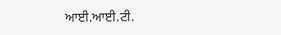ਆਈ.ਆਈ.ਟੀ.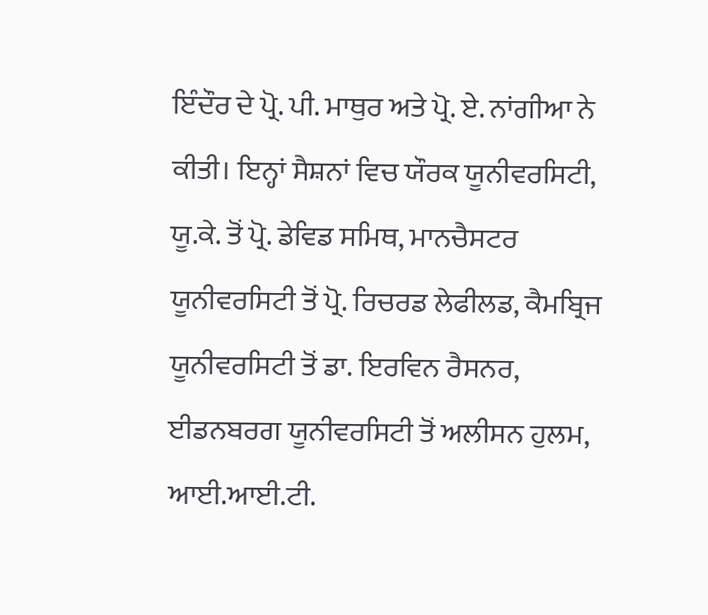ਇੰਦੌਰ ਦੇ ਪ੍ਰੋ. ਪੀ. ਮਾਥੁਰ ਅਤੇ ਪ੍ਰੋ. ਏ. ਨਾਂਗੀਆ ਨੇ ਕੀਤੀ। ਇਨ੍ਹਾਂ ਸੈਸ਼ਨਾਂ ਵਿਚ ਯੌਰਕ ਯੂਨੀਵਰਸਿਟੀ, ਯੂ.ਕੇ. ਤੋਂ ਪ੍ਰੋ. ਡੇਵਿਡ ਸਮਿਥ, ਮਾਨਚੈਸਟਰ ਯੂਨੀਵਰਸਿਟੀ ਤੋਂ ਪ੍ਰੋ. ਰਿਚਰਡ ਲੇਫੀਲਡ, ਕੈਮਬ੍ਰਿਜ ਯੂਨੀਵਰਸਿਟੀ ਤੋਂ ਡਾ. ਇਰਵਿਨ ਰੈਸਨਰ, ਈਡਨਬਰਗ ਯੂਨੀਵਰਸਿਟੀ ਤੋਂ ਅਲੀਸਨ ਹੁਲਮ, ਆਈ.ਆਈ.ਟੀ.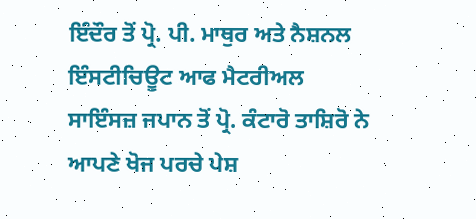ਇੰਦੌਰ ਤੋਂ ਪ੍ਰੋ. ਪੀ. ਮਾਥੁਰ ਅਤੇ ਨੈਸ਼ਨਲ ਇੰਸਟੀਚਿਊਟ ਆਫ ਮੈਟਰੀਅਲ ਸਾਇੰਸਜ਼ ਜਪਾਨ ਤੋਂ ਪ੍ਰੋ. ਕੰਟਾਰੋ ਤਾਸ਼ਿਰੋ ਨੇ ਆਪਣੇ ਖੋਜ ਪਰਚੇ ਪੇਸ਼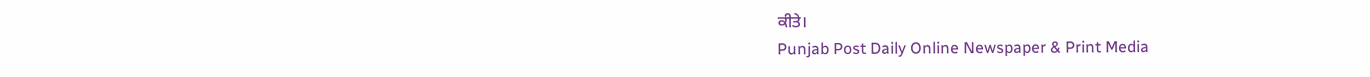ਕੀਤੇ।
Punjab Post Daily Online Newspaper & Print Media